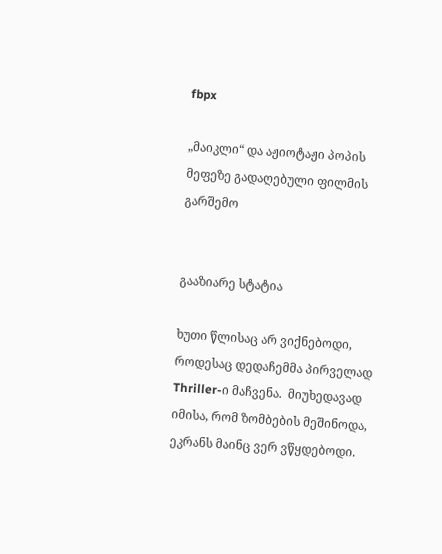fbpx

„მაიკლი“ და აჟიოტაჟი პოპის მეფეზე გადაღებული ფილმის გარშემო


გააზიარე სტატია

ხუთი წლისაც არ ვიქნებოდი, როდესაც დედაჩემმა პირველად Thriller-ი მაჩვენა.  მიუხედავად იმისა, რომ ზომბების მეშინოდა, ეკრანს მაინც ვერ ვწყდებოდი.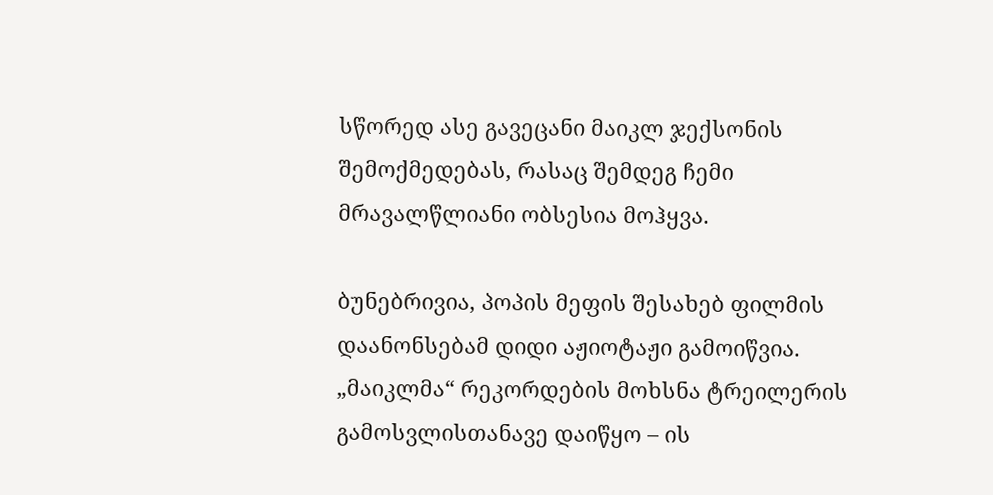სწორედ ასე გავეცანი მაიკლ ჯექსონის შემოქმედებას, რასაც შემდეგ ჩემი მრავალწლიანი ობსესია მოჰყვა.

ბუნებრივია, პოპის მეფის შესახებ ფილმის დაანონსებამ დიდი აჟიოტაჟი გამოიწვია. „მაიკლმა“ რეკორდების მოხსნა ტრეილერის გამოსვლისთანავე დაიწყო – ის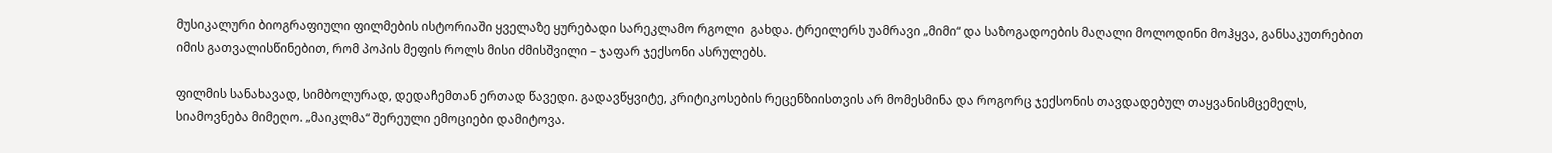მუსიკალური ბიოგრაფიული ფილმების ისტორიაში ყველაზე ყურებადი სარეკლამო რგოლი  გახდა. ტრეილერს უამრავი „მიმი“ და საზოგადოების მაღალი მოლოდინი მოჰყვა, განსაკუთრებით იმის გათვალისწინებით, რომ პოპის მეფის როლს მისი ძმისშვილი – ჯაფარ ჯექსონი ასრულებს.

ფილმის სანახავად, სიმბოლურად, დედაჩემთან ერთად წავედი. გადავწყვიტე, კრიტიკოსების რეცენზიისთვის არ მომესმინა და როგორც ჯექსონის თავდადებულ თაყვანისმცემელს, სიამოვნება მიმეღო. „მაიკლმა“ შერეული ემოციები დამიტოვა.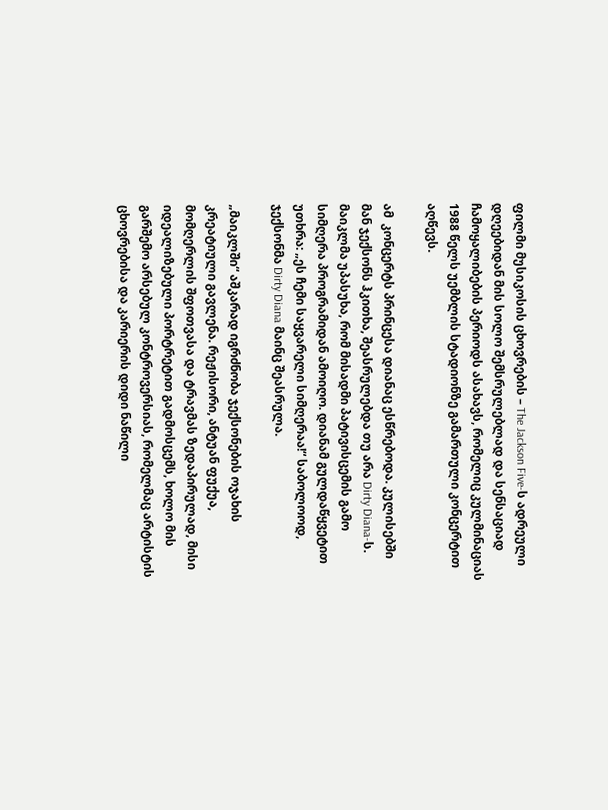ფილმი მუსიკოსის ცხოვრების – The Jackson Five-ს ადრეული დღეებიდან მის სოლო შემსრულებლად და სენსაციად ჩამოყალიბების პერიოდს ასახავს, რომელიც კულმინაციას 1988 წელს უემბლის სტადიონზე გამართული კონცერტით აღწევს.

ამ  კონცერტს პრინცესა დიანაც ესწრებოდა. კულისებში მან ჯექსონს ჰკითხა, შეასრულებდა თუ არა Dirty Diana-ს. მაიკლმა უპასუხა, რომ მისადმი პატივისცემის გამო სიმღერა პროგრამიდან ამოიღო. დიანამ გულდაწყვეტით უთხრა: „ეს ჩემი საყვარელი სიმღერაა!“ საბოლოოდ, ჯექსონმა Dirty Diana მაინც შეასრულა.

„მაიკლში“ აშკარად იგრძნობა ჯექსონების ოჯახის კრეატიული გავლენა. რეჟისორი, ანტუან ფუქუა, მომღერლის შფოთვასა და ტრავმას ზედაპირულად, მისი იდეალიზებული პორტრეტით გადმოსცემს, ხოლო მის გარშემო არსებულ კონტროვერსიას, რომელმაც არტისტის ცხოვრებისა და კარიერის დიდი ნაწილი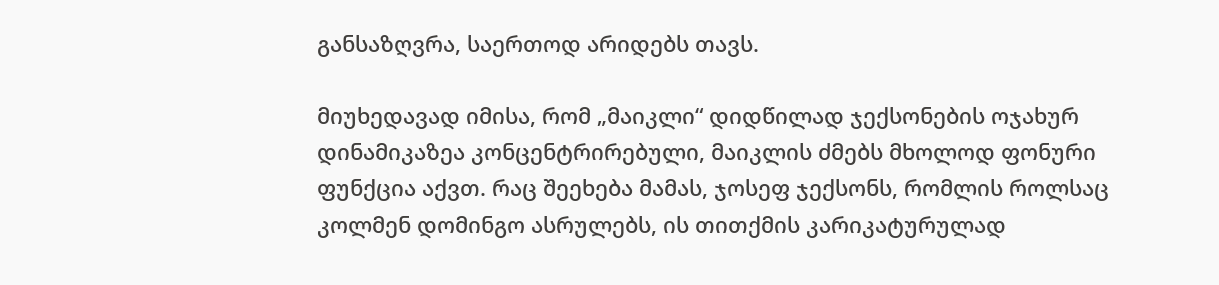განსაზღვრა, საერთოდ არიდებს თავს.

მიუხედავად იმისა, რომ „მაიკლი“ დიდწილად ჯექსონების ოჯახურ დინამიკაზეა კონცენტრირებული, მაიკლის ძმებს მხოლოდ ფონური ფუნქცია აქვთ. რაც შეეხება მამას, ჯოსეფ ჯექსონს, რომლის როლსაც კოლმენ დომინგო ასრულებს, ის თითქმის კარიკატურულად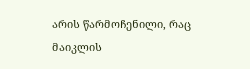არის წარმოჩენილი, რაც მაიკლის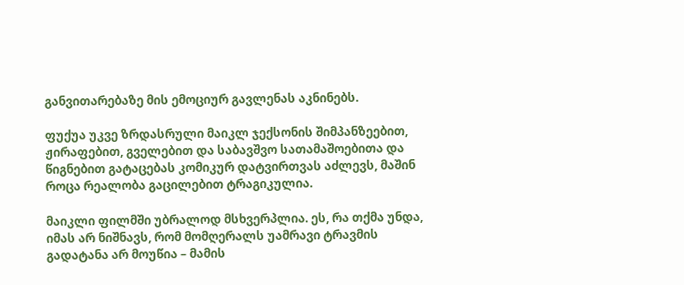განვითარებაზე მის ემოციურ გავლენას აკნინებს.

ფუქუა უკვე ზრდასრული მაიკლ ჯექსონის შიმპანზეებით, ჟირაფებით, გველებით და საბავშვო სათამაშოებითა და წიგნებით გატაცებას კომიკურ დატვირთვას აძლევს, მაშინ როცა რეალობა გაცილებით ტრაგიკულია.

მაიკლი ფილმში უბრალოდ მსხვერპლია. ეს, რა თქმა უნდა, იმას არ ნიშნავს, რომ მომღერალს უამრავი ტრავმის გადატანა არ მოუწია – მამის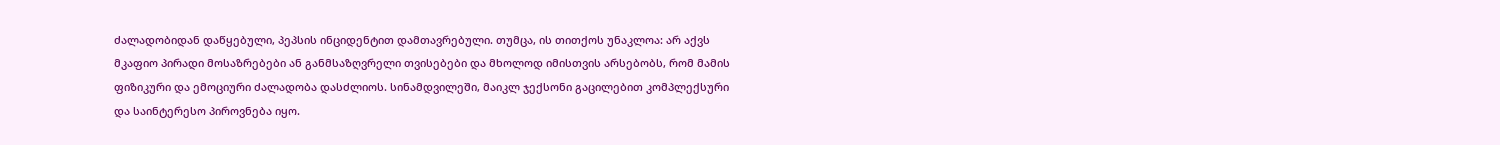ძალადობიდან დაწყებული, პეპსის ინციდენტით დამთავრებული. თუმცა, ის თითქოს უნაკლოა: არ აქვს მკაფიო პირადი მოსაზრებები ან განმსაზღვრელი თვისებები და მხოლოდ იმისთვის არსებობს, რომ მამის ფიზიკური და ემოციური ძალადობა დასძლიოს. სინამდვილეში, მაიკლ ჯექსონი გაცილებით კომპლექსური და საინტერესო პიროვნება იყო.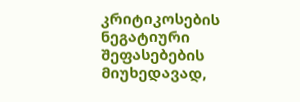კრიტიკოსების ნეგატიური შეფასებების მიუხედავად,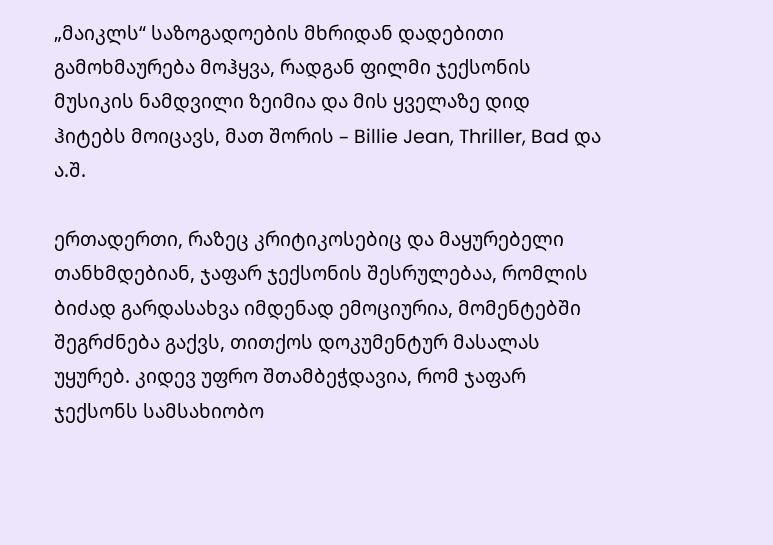„მაიკლს“ საზოგადოების მხრიდან დადებითი გამოხმაურება მოჰყვა, რადგან ფილმი ჯექსონის მუსიკის ნამდვილი ზეიმია და მის ყველაზე დიდ ჰიტებს მოიცავს, მათ შორის – Billie Jean, Thriller, Bad და ა.შ.

ერთადერთი, რაზეც კრიტიკოსებიც და მაყურებელი თანხმდებიან, ჯაფარ ჯექსონის შესრულებაა, რომლის ბიძად გარდასახვა იმდენად ემოციურია, მომენტებში შეგრძნება გაქვს, თითქოს დოკუმენტურ მასალას უყურებ. კიდევ უფრო შთამბეჭდავია, რომ ჯაფარ ჯექსონს სამსახიობო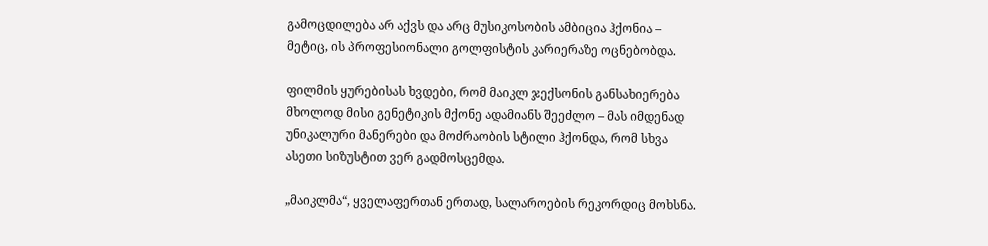გამოცდილება არ აქვს და არც მუსიკოსობის ამბიცია ჰქონია – მეტიც, ის პროფესიონალი გოლფისტის კარიერაზე ოცნებობდა.

ფილმის ყურებისას ხვდები, რომ მაიკლ ჯექსონის განსახიერება მხოლოდ მისი გენეტიკის მქონე ადამიანს შეეძლო – მას იმდენად უნიკალური მანერები და მოძრაობის სტილი ჰქონდა, რომ სხვა ასეთი სიზუსტით ვერ გადმოსცემდა.

„მაიკლმა“, ყველაფერთან ერთად, სალაროების რეკორდიც მოხსნა.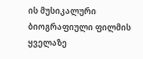ის მუსიკალური ბიოგრაფიული ფილმის ყველაზე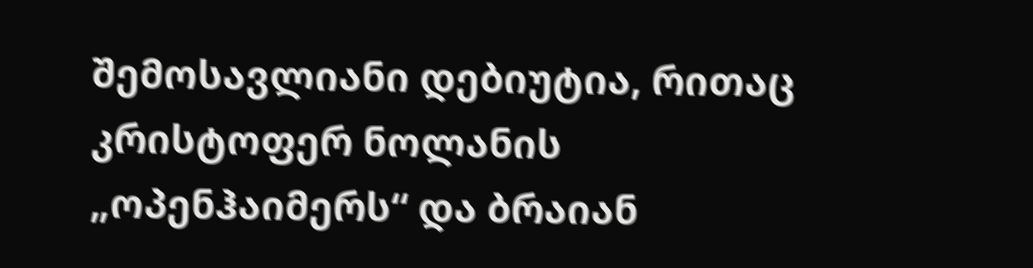შემოსავლიანი დებიუტია, რითაც კრისტოფერ ნოლანის „ოპენჰაიმერს“ და ბრაიან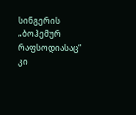სინგერის „ბოჰემურ რაფსოდიასაც“ კი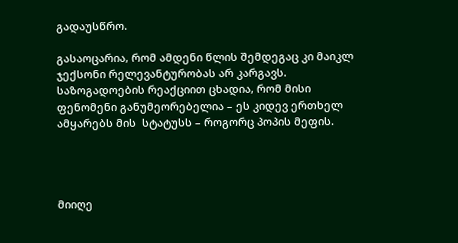გადაუსწრო.

გასაოცარია, რომ ამდენი წლის შემდეგაც კი მაიკლ ჯექსონი რელევანტურობას არ კარგავს. საზოგადოების რეაქციით ცხადია, რომ მისი ფენომენი განუმეორებელია – ეს კიდევ ერთხელ ამყარებს მის  სტატუსს – როგორც პოპის მეფის.




მიიღე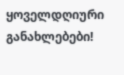ყოველდღიური განახლებები!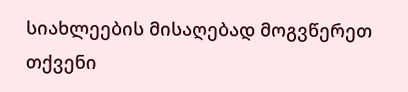სიახლეების მისაღებად მოგვწერეთ თქვენი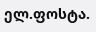ელ.ფოსტა.